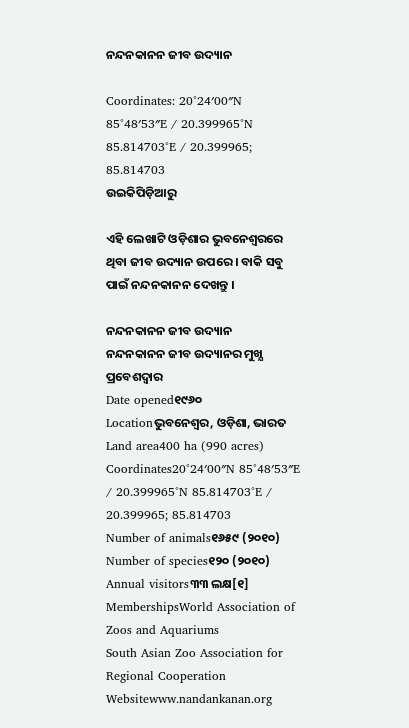ନନ୍ଦନକାନନ ଜୀବ ଉଦ୍ୟାନ

Coordinates: 20°24′00″N 85°48′53″E / 20.399965°N 85.814703°E / 20.399965; 85.814703
ଉଇକିପିଡ଼ିଆ‌ରୁ

ଏହି ଲେଖାଟି ଓଡ଼ିଶାର ଭୁବନେଶ୍ୱରରେ ଥିବା ଜୀବ ଉଦ୍ୟାନ ଉପରେ । ବାକି ସବୁ ପାଇଁ ନନ୍ଦନକାନନ ଦେଖନ୍ତୁ ।

ନନ୍ଦନକାନନ ଜୀବ ଉଦ୍ୟାନ
ନନ୍ଦନକାନନ ଜୀବ ଉଦ୍ୟାନର ମୁଖ୍ଯ ପ୍ରବେଶଦ୍ୱାର
Date opened୧୯୬୦
Locationଭୁବନେଶ୍ୱର, ଓଡ଼ିଶା, ଭାରତ
Land area400 ha (990 acres)
Coordinates20°24′00″N 85°48′53″E / 20.399965°N 85.814703°E / 20.399965; 85.814703
Number of animals୧୬୫୯ (୨୦୧୦)
Number of species୧୨୦ (୨୦୧୦)
Annual visitors୩୩ ଲକ୍ଷ[୧]
MembershipsWorld Association of Zoos and Aquariums
South Asian Zoo Association for Regional Cooperation
Websitewww.nandankanan.org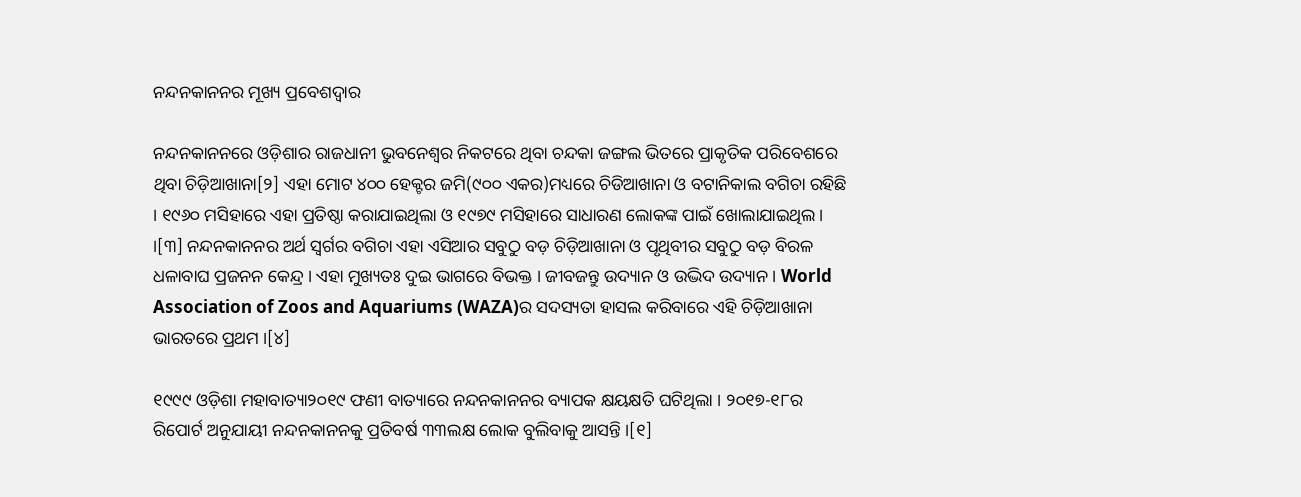ନନ୍ଦନକାନନର ମୂଖ୍ୟ ପ୍ରବେଶଦ୍ୱାର

ନନ୍ଦନକାନନରେ ଓଡ଼ିଶାର ରାଜଧାନୀ ଭୁବନେଶ୍ୱର ନିକଟରେ ଥିବା ଚନ୍ଦକା ଜଙ୍ଗଲ ଭିତରେ ପ୍ରାକୃତିକ ପରିବେଶରେ ଥିବା ଚିଡ଼ିଆଖାନା[୨] ଏହା ମୋଟ ୪୦୦ ହେକ୍ଟର ଜମି(୯୦୦ ଏକର)ମଧ୍ୟରେ ଚିଡିଆଖାନା ଓ ବଟାନିକାଲ ବଗିଚା ରହିଛି । ୧୯୬୦ ମସିହାରେ ଏହା ପ୍ରତିଷ୍ଠା କରାଯାଇଥିଲା ଓ ୧୯୭୯ ମସିହାରେ ସାଧାରଣ ଲୋକଙ୍କ ପାଇଁ ଖୋଲାଯାଇଥିଲ। ।[୩] ନନ୍ଦନକାନନର ଅର୍ଥ ସ୍ୱର୍ଗର ବଗିଚା ଏହା ଏସିଆର ସବୁଠୁ ବଡ଼ ଚିଡ଼ିଆଖାନା ଓ ପୃଥିବୀର ସବୁଠୁ ବଡ଼ ବିରଳ ଧଳାବାଘ ପ୍ରଜନନ କେନ୍ଦ୍ର । ଏହା ମୁଖ୍ୟତଃ ଦୁଇ ଭାଗରେ ବିଭକ୍ତ । ଜୀବଜନ୍ତୁ ଉଦ୍ୟାନ ଓ ଉଦ୍ଭିଦ ଉଦ୍ୟାନ । World Association of Zoos and Aquariums (WAZA)ର ସଦସ୍ୟତା ହାସଲ କରିବାରେ ଏହି ଚିଡ଼ିଆଖାନା ଭାରତରେ ପ୍ରଥମ ।[୪]

୧୯୯୯ ଓଡ଼ିଶା ମହାବାତ୍ୟା୨୦୧୯ ଫଣୀ ବାତ୍ୟାରେ ନନ୍ଦନକାନନର ବ୍ୟାପକ କ୍ଷୟକ୍ଷତି ଘଟିଥିଲା । ୨୦୧୭-୧୮ର ରିପୋର୍ଟ ଅନୁଯାୟୀ ନନ୍ଦନକାନନକୁ ପ୍ରତିବର୍ଷ ୩୩ଲକ୍ଷ ଲୋକ ବୁଲିବାକୁ ଆସନ୍ତି ।[୧]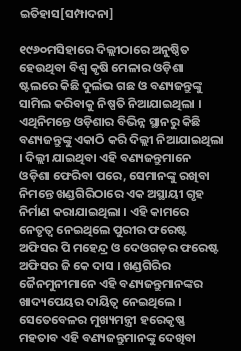ଇତିହାସ[ସମ୍ପାଦନା]

୧୯୬୦ମସିହାରେ ଦିଲ୍ଲୀଠାରେ ଅନୁଷ୍ଠିତ ହେଉଥିବା ବିଶ୍ୱ କୃଷି ମେଳାର ଓଡ଼ିଶା ଷ୍ଟଲରେ କିଛି ଦୁର୍ଲଭ ଗଛ ଓ ବଣ୍ୟଜନ୍ତୁଙ୍କୁ ସାମିଲ କରିବାକୁ ନିଷ୍ପତି ନିଆଯାଇଥିଲା । ଏଥିନିମନ୍ତେ ଓଡ଼ିଶାର ବିଭିନ୍ନ ସ୍ଥାନରୁ କିଛି ବଣ୍ୟଜନ୍ତୁଙ୍କୁ ଏକାଠି କରି ଦିଲ୍ଲୀ ନିଆଯାଇଥିଲା । ଦିଲ୍ଲୀ ଯାଇଥିବା ଏହି ବଣ୍ୟଜନ୍ତୁମାନେ ଓଡ଼ିଶା ଫେରିବା ପରେ, ସେମାନଙ୍କୁ ରଖିବା ନିମନ୍ତେ ଖଣ୍ଡଗିରିଠାରେ ଏକ ଅସ୍ଥାୟୀ ଗୃହ ନିର୍ମାଣ କରାଯାଇଥିଲା । ଏହି କାମରେ ନେତୃତ୍ୱ ନେଇଥିଲେ ପୁରୀର ଫରେଷ୍ଟ ଅଫିସର ପି ମହେନ୍ଦ୍ର ଓ ଦେଓଗଡ଼ର ଫରେଷ୍ଟ ଅଫିସର ଜି କେ ଦାସ । ଖଣ୍ଡଗିରିର ଜୈନମୁନୀମାନେ ଏହି ବଣ୍ୟଜନ୍ତୁମାନଙ୍କର ଖାଦ୍ୟପେୟର ଦାୟିତ୍ୱ ନେଇଥିଲେ । ସେତେବେଳର ମୁଖ୍ୟମନ୍ତ୍ରୀ ହରେକୃଷ୍ଣ ମହତାବ ଏହି ବଣ୍ୟଜନ୍ତୁମାନଙ୍କୁ ଦେଖିବା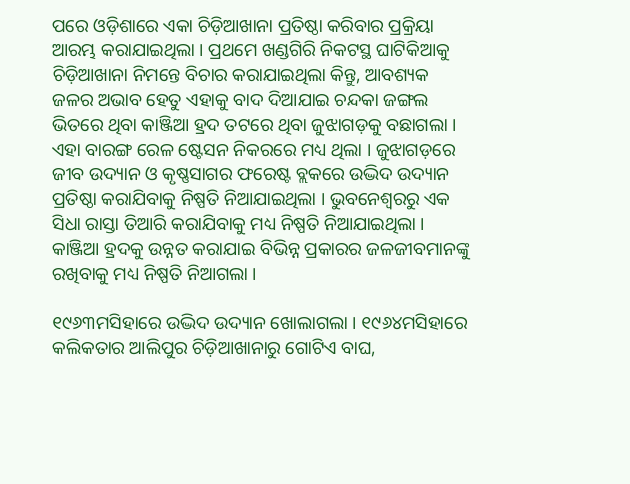ପରେ ଓଡ଼ିଶାରେ ଏକା ଚିଡ଼ିଆଖାନା ପ୍ରତିଷ୍ଠା କରିବାର ପ୍ରକ୍ରିୟା ଆରମ୍ଭ କରାଯାଇଥିଲା । ପ୍ରଥମେ ଖଣ୍ଡଗିରି ନିକଟସ୍ଥ ଘାଟିକିଆକୁ ଚିଡ଼ିଆଖାନା ନିମନ୍ତେ ବିଚାର କରାଯାଇଥିଲା କିନ୍ତୁ, ଆବଶ୍ୟକ ଜଳର ଅଭାବ ହେତୁ ଏହାକୁ ବାଦ ଦିଆଯାଇ ଚନ୍ଦକା ଜଙ୍ଗଲ ଭିତରେ ଥିବା କାଞ୍ଜିଆ ହ୍ରଦ ତଟରେ ଥିବା ଜୁଝାଗଡ଼କୁ ବଛାଗଲା । ଏହା ବାରଙ୍ଗ ରେଳ ଷ୍ଟେସନ ନିକରରେ ମଧ୍ୟ ଥିଲା । ଜୁଝାଗଡ଼ରେ ଜୀବ ଉଦ୍ୟାନ ଓ କୃଷ୍ଣସାଗର ଫରେଷ୍ଟ ବ୍ଲକରେ ଉଦ୍ଭିଦ ଉଦ୍ୟାନ ପ୍ରତିଷ୍ଠା କରାଯିବାକୁ ନିଷ୍ପତି ନିଆଯାଇଥିଲା । ଭୁବନେଶ୍ୱରରୁ ଏକ ସିଧା ରାସ୍ତା ତିଆରି କରାଯିବାକୁ ମଧ୍ୟ ନିଷ୍ପତି ନିଆଯାଇଥିଲା । କାଞ୍ଜିଆ ହ୍ରଦକୁ ଉନ୍ନତ କରାଯାଇ ବିଭିନ୍ନ ପ୍ରକାରର ଜଳଜୀବମାନଙ୍କୁ ରଖିବାକୁ ମଧ୍ୟ ନିଷ୍ପତି ନିଆଗଲା ।

୧୯୬୩ମସିହାରେ ଉଦ୍ଭିଦ ଉଦ୍ୟାନ ଖୋଲାଗଲା । ୧୯୬୪ମସିହାରେ କଲିକତାର ଆଲିପୁର ଚିଡ଼ିଆଖାନାରୁ ଗୋଟିଏ ବାଘ,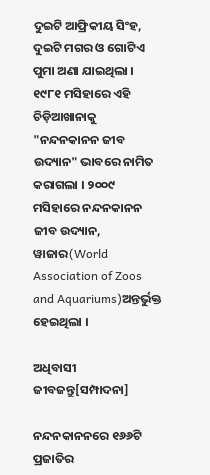ଦୁଇଟି ଆଫ୍ରିକୀୟ ସିଂହ, ଦୁଇଟି ମଗର ଓ ଗୋଟିଏ ପୁମା ଅଣା ଯାଇଥିଲା । ୧୯୮୧ ମସିହାରେ ଏହି ଚିଡ଼ିଆଖାନାକୁ "ନନ୍ଦନକାନନ ଜୀବ ଉଦ୍ୟାନ" ଭାବରେ ନାମିତ କରାଗଲା । ୨୦୦୯ ମସିହାରେ ନନ୍ଦନକାନନ ଜୀବ ଉଦ୍ୟାନ, ୱାଜାର(World Association of Zoos and Aquariums)ଅନ୍ତର୍ଭୁକ୍ତ ହେଇଥିଲା ।

ଅଧିବାସୀ ଜୀବଜନ୍ତୁ[ସମ୍ପାଦନା]

ନନ୍ଦନକାନନରେ ୧୬୬ଟି ପ୍ରଜାତିର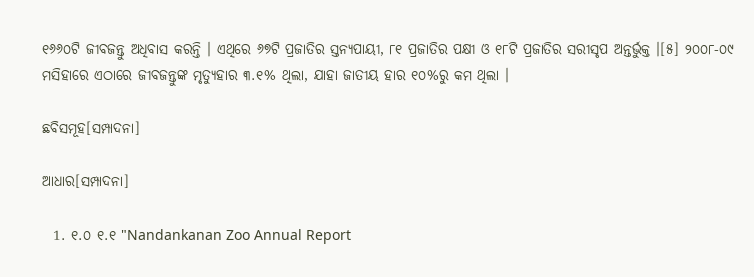୧୬୬୦ଟି ଜୀବଜନ୍ତୁ ଅଧିବାସ କରନ୍ତି । ଏଥିରେ ୬୭ଟି ପ୍ରଜାତିର ସ୍ତନ୍ୟପାୟୀ, ୮୧ ପ୍ରଜାତିର ପକ୍ଷୀ ଓ ୧୮ଟି ପ୍ରଜାତିର ସରୀସୃପ ଅନ୍ତର୍ଭୁକ୍ତ ।[୫] ୨୦୦୮-୦୯ ମସିହାରେ ଏଠାରେ ଜୀବଜନ୍ତୁଙ୍କ ମୃତ୍ୟୁହାର ୩.୧% ଥିଲା, ଯାହା ଜାତୀୟ ହାର ୧୦%ରୁ କମ ଥିଲା ।

ଛବିସମୂହ[ସମ୍ପାଦନା]

ଆଧାର[ସମ୍ପାଦନା]

  1. ୧.୦ ୧.୧ "Nandankanan Zoo Annual Report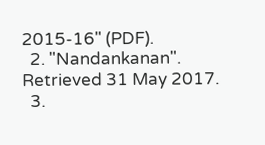2015-16" (PDF).
  2. "Nandankanan". Retrieved 31 May 2017.
  3.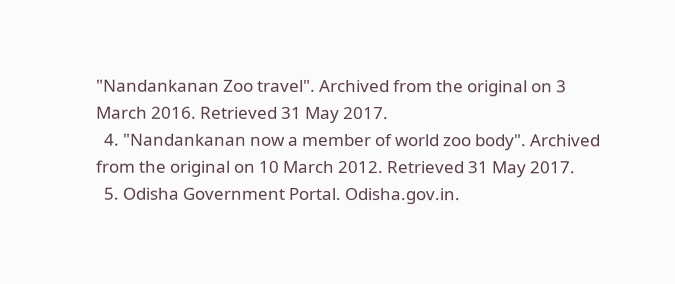"Nandankanan Zoo travel". Archived from the original on 3 March 2016. Retrieved 31 May 2017.
  4. "Nandankanan now a member of world zoo body". Archived from the original on 10 March 2012. Retrieved 31 May 2017.
  5. Odisha Government Portal. Odisha.gov.in.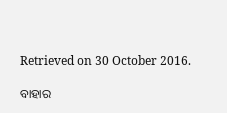Retrieved on 30 October 2016.

ବାହାର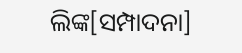ଲିଙ୍କ[ସମ୍ପାଦନା]